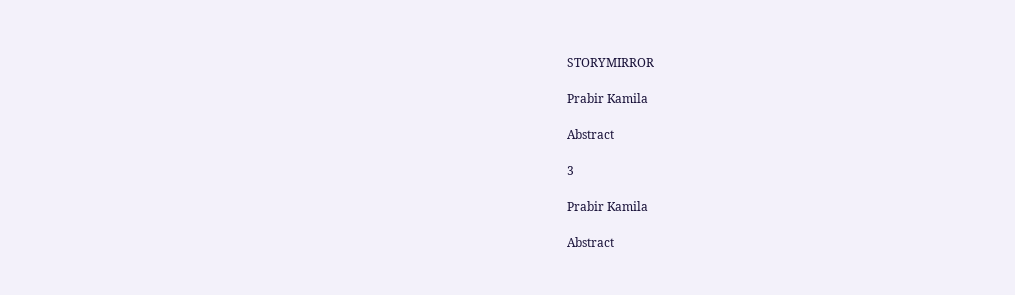STORYMIRROR

Prabir Kamila

Abstract

3

Prabir Kamila

Abstract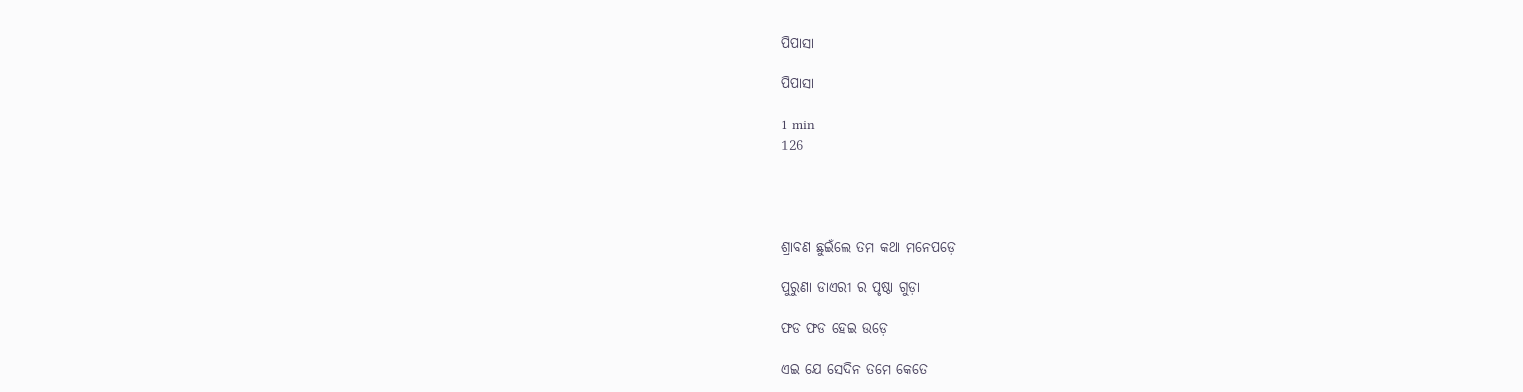ପିପାସା

ପିପାସା

1 min
126




ଶ୍ରାବଣ ଛୁଇଁଲେ ତମ କଥା ମନେପଡ଼େ

ପୁରୁଣା ଡାଏରୀ ର ପୃଷ୍ଠା ଗୁଡ଼ା

ଫଡ ଫଡ ହେଇ ଉଡ଼େ

ଏଇ ଯେ ସେଦିନ ତମେ କେତେ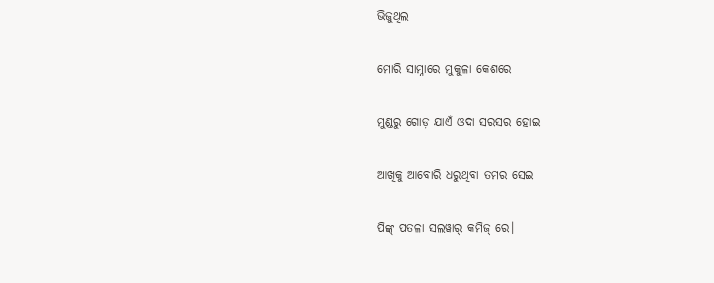ଭିଜୁଥିଲ

ମୋରି ସାମ୍ନାରେ ମୁକୁଳା କେଶରେ

ମୁଣ୍ଡରୁ ଗୋଡ଼ ଯାଏଁ ଓଦା ସରସର ହୋଇ

ଆଖିକୁ ଆବୋରି ଧରୁଥିବା ତମର ସେଇ

ପିଙ୍କ୍ ପତଳା ସଲୱାର୍ କମିଜ୍ ରେ।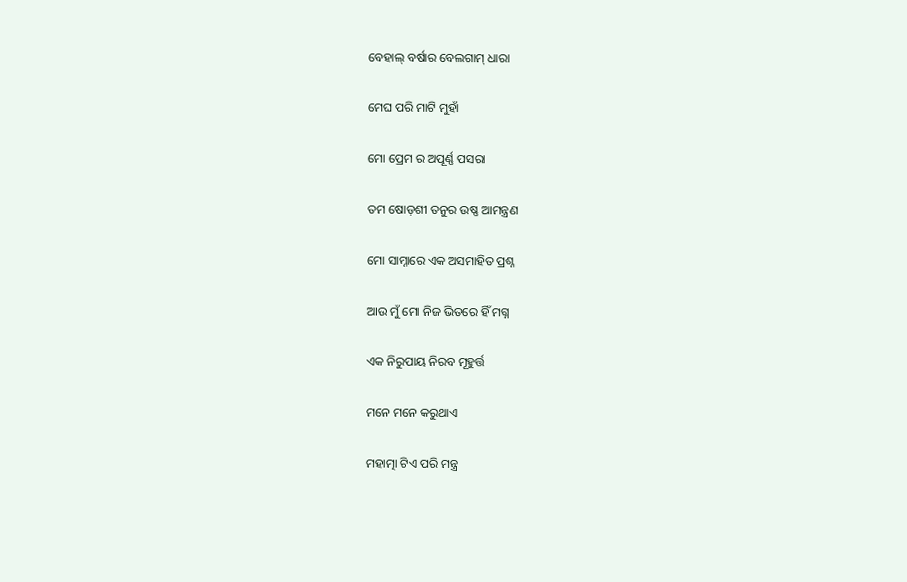ବେହାଲ୍ ବର୍ଷାର ବେଲଗାମ୍ ଧାରା

ମେଘ ପରି ମାଟି ମୁହାଁ

ମୋ ପ୍ରେମ ର ଅପୂର୍ଣ୍ଣ ପସରା

ତମ ଷୋଡ଼ଶୀ ତନୁର ଉଷ୍ଣ ଆମନ୍ତ୍ରଣ

ମୋ ସାମ୍ନାରେ ଏକ ଅସମାହିତ ପ୍ରଶ୍ନ

ଆଉ ମୁଁ ମୋ ନିଜ ଭିତରେ ହିଁ ମଗ୍ନ

ଏକ ନିରୁପାୟ ନିରବ ମୂହୁର୍ତ୍ତ

ମନେ ମନେ କରୁଥାଏ

ମହାତ୍ମା ଟିଏ ପରି ମନ୍ତ୍ର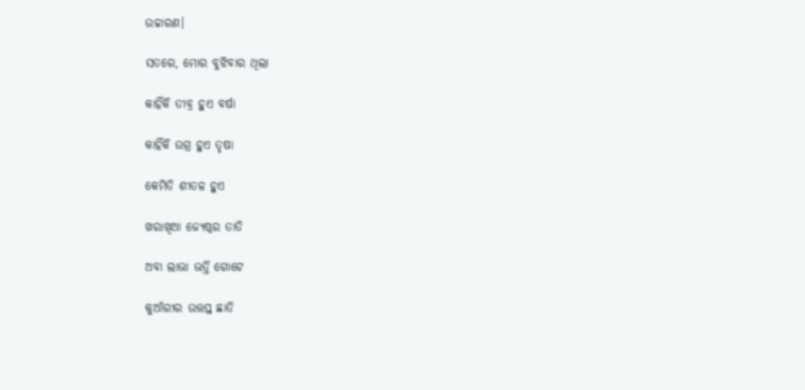ଉଚ୍ଚାରଣ।

ସତରେ, ମୋର ବୁଝିବାର ଥିଲା

କାହିଁକି ତୀବ୍ର ହୁଏ ବର୍ଷା

କାହିଁକି ଉଗ୍ର ହୁଏ ତୃଷା

କେମିତି ଶୀତଳ ହୁଏ

ଖରାଖିଆ ଜ୍ୟେଷ୍ଠର ତାତି

ଅବା ଲାଭା ଭର୍ତ୍ତି ଗୋଟେ

କୁଆଁରୀର ଉତ୍ତପ୍ତ ଛାତି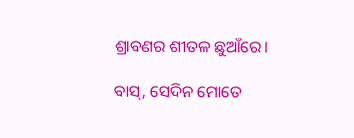ଶ୍ରାବଣର ଶୀତଳ ଛୁଆଁରେ।

ବାସ୍, ସେଦିନ ମୋତେ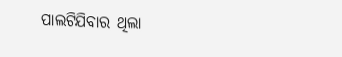ପାଲଟିଯିବାର ଥିଲା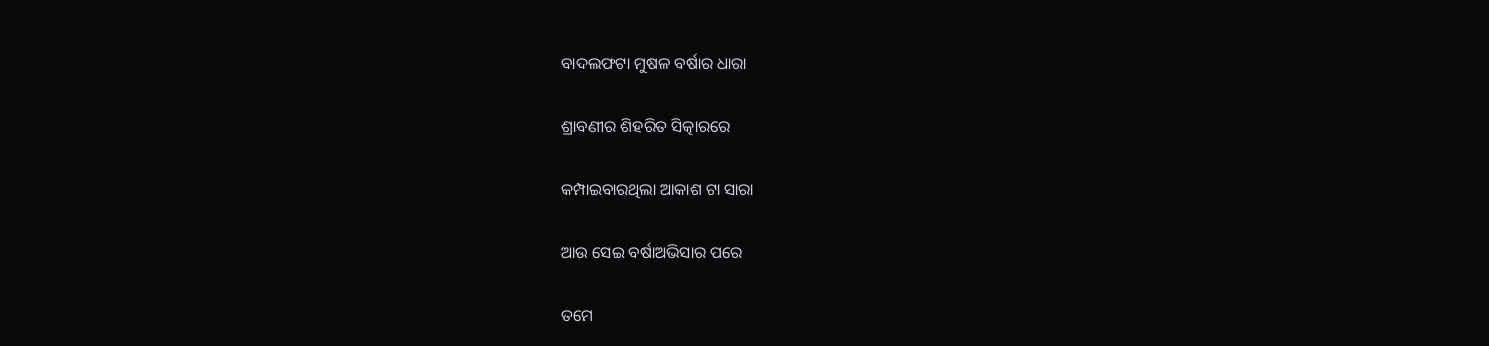ବାଦଲଫଟା ମୁଷଳ ବର୍ଷାର ଧାରା

ଶ୍ରାବଣୀର ଶିହରିତ ସିତ୍କାରରେ

କମ୍ପାଇବାରଥିଲା ଆକାଶ ଟା ସାରା

ଆଉ ସେଇ ବର୍ଷାଅଭିସାର ପରେ

ତମେ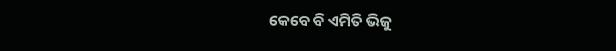କେବେ ବି ଏମିତି ଭିଜୁ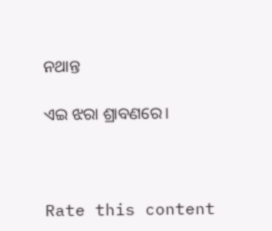ନଥାନ୍ତ

ଏଇ ଝରା ଶ୍ରାବଣରେ।



Rate this content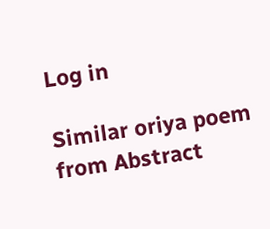Log in

Similar oriya poem from Abstract